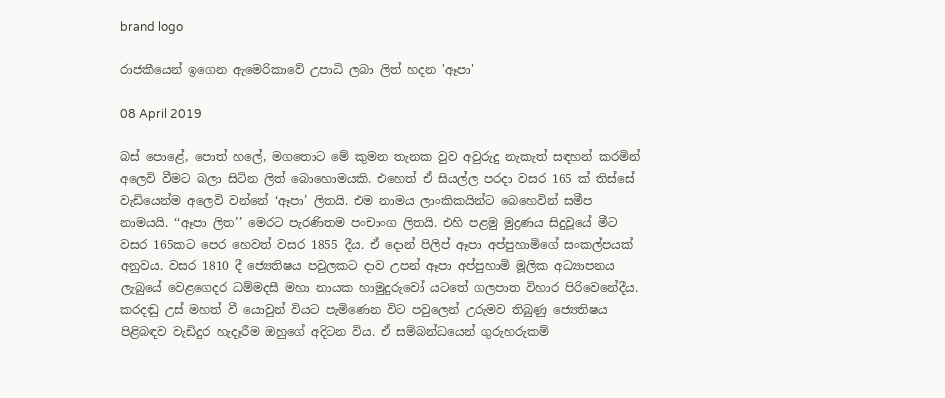brand logo

රාජකීයෙන් ඉගෙන ඇමෙරිකාවේ උපාධි ලබා ලිත් හදන 'ඈපා'

08 April 2019

බස් පොළේ, පොත් හලේ, මගතොට මේ කුමන තැනක වුව අවුරුදු නැකැත් සඳහන් කරමින් අලෙවි වීමට බලා සිටින ලිත් බොහොමයකි. එහෙත් ඒ සියල්ල පරදා වසර 165 ක් තිස්සේ වැඩියෙන්ම අලෙවි වන්නේ ‘ඈපා’ ලිතයි. එම නාමය ලාංකිකයින්ට බෙහෙවින් සමීප නාමයයි. ‘‘ඈපා ලිත’’ මෙරට පැරණිතම පංචාංග ලිතයි. එහි පළමු මුද්‍රණය සිදුවූයේ මීට වසර 165කට පෙර හෙවත් වසර 1855 දීය. ඒ දොන් පිලිප් ඈපා අප්පුහාමිගේ සංකල්පයක් අනුවය. වසර 1810 දී ජ්‍යෙතිෂය පවුලකට දාව උපන් ඈපා අප්පුහාමි මූලික අධ්‍යාපනය ලැබුයේ වෙළගෙදර ධම්මදසී මහා නායක හාමුදුරුවෝ යටතේ ගලපාත විහාර පිරිවෙනේදීය. කරදඬු උස් මහත් වී යොවුන් වියට පැමිණෙන විට පවුලෙන් උරුමව තිබුණු ජ්‍යෙතිෂය පිළිබඳව වැඩිදුර හැදෑරීම ඔහුගේ අදිටන විය. ඒ සම්බන්ධයෙන් ගුරුහරුකම්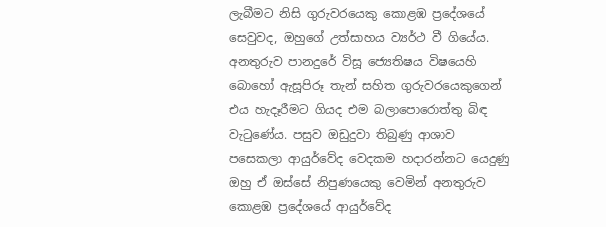ලැබීමට නිසි ගුරුවරයෙකු කොළඹ ප්‍රදේශයේ සෙවුවද, ඔහුගේ උත්සාහය ව්‍යර්ථ වී ගියේය. අනතුරුව පානදුරේ විසූ ජ්‍යෙතිෂය විෂයෙහි බොහෝ ඇසූපිරූ තැන් සහිත ගුරුවරයෙකුගෙන් එය හැදෑරීමට ගියද එම බලාපොරොත්තු බිඳ වැටුණේය. පසුව ඔඩුදුවා තිබුණු ආශාව පසෙකලා ආයුර්වේද වෙදකම හදාරන්නට යෙදුණු ඔහු ඒ ඔස්සේ නිපුණයෙකු වෙමින් අනතුරුව කොළඹ ප්‍රදේශයේ ආයුර්වේද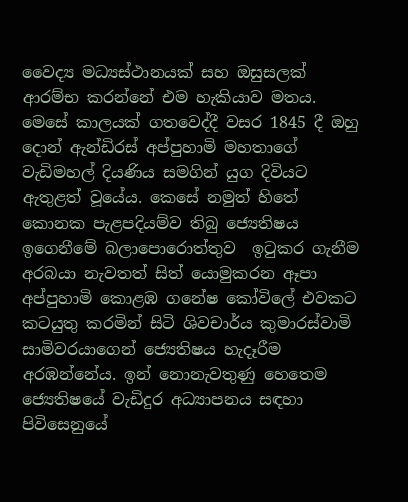වෛද්‍ය මධ්‍යස්ථානයක් සහ ඔසුසලක් ආරම්භ කරන්නේ එම හැකියාව මතය. මෙසේ කාලයක් ගතවෙද්දී වසර 1845 දී ඔහු දොන් ඇන්ඩිරස් අප්පුහාමි මහතාගේ වැඩිමහල් දියණිය සමගින් යුග දිවියට ඇතුළත් වූයේය. කෙසේ නමුත් හිතේ කොනක පැළපදියම්ව තිබු ජ්‍යෙතිෂය ඉගෙනීමේ බලාපොරොත්තුව  ඉටුකර ගැනීම අරබයා නැවතත් සිත් යොමුකරන ඈපා අප්පුහාමි කොළඹ ගනේෂ කෝවිලේ එවකට කටයුතු කරමින් සිටි ශිවචාර්ය කුමාරස්වාමි සාමිවරයාගෙන් ජ්‍යෙතිෂය හැදෑරීම අරඹන්නේය. ඉන් නොනැවතුණු හෙතෙම ජ්‍යෙතිෂයේ වැඩිදුර අධ්‍යාපනය සඳහා පිවිසෙනුයේ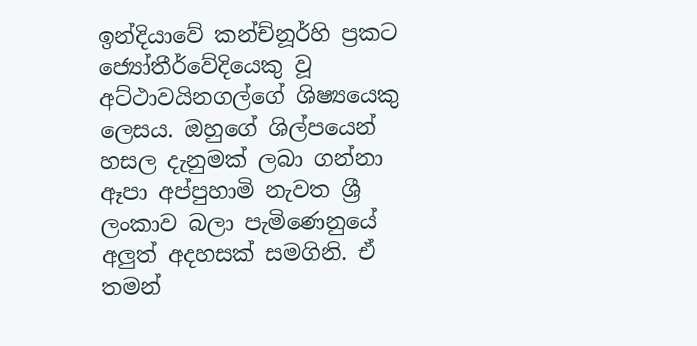ඉන්දියාවේ කන්ච්නූර්හි ප්‍රකට ජ්‍යෝතීර්වේදියෙකු වූ අට්ථාවයිනගල්ගේ ශිෂ්‍යයෙකු ලෙසය. ඔහුගේ ශිල්පයෙන් හසල දැනුමක් ලබා ගන්නා ඈපා අප්පුහාමි නැවත ශ්‍රී ලංකාව බලා පැමිණෙනුයේ අලුත් අදහසක් සමගිනි. ඒ තමන්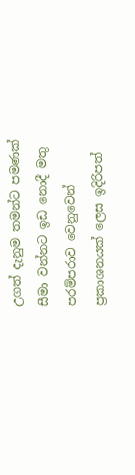උගත් දැනුම තමන්ට පමණක් සීමා වන්නට ඉඩ නොදී මතු පරම්පරාව වෙනුවෙන් ප්‍රකාශනයක් ලෙස ඉදිරිපත්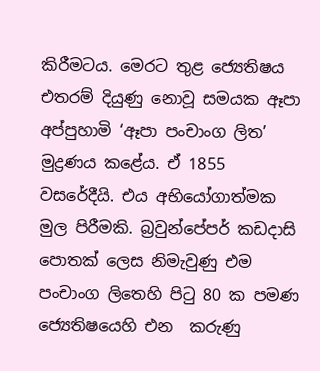කිරීමටය. මෙරට තුළ ජ්‍යෙතිෂය එතරම් දියුණු නොවූ සමයක ඈපා අප්පුහාමි ‘ඈපා පංචාංග ලිත’ මුද්‍රණය කළේය. ඒ 1855 වසරේදීයි. එය අභියෝගාත්මක මුල පිරීමකි. බ්‍රවුන්පේපර් කඩදාසි පොතක් ලෙස නිමැවුණු එම පංචාංග ලිතෙහි පිටු 80 ක පමණ ජ්‍යෙතිෂයෙහි එන  කරුණු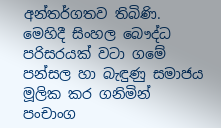අන්තර්ගතව තිබිණි. මෙහිදී සිංහල බෞද්ධ පරිසරයක් වටා ගමේ පන්සල හා බැඳුණු සමාජය මූලික කර ගනිමින් පංචාංග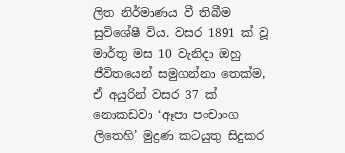ලිත නිර්මාණය වී තිබීම සුවිශේෂී විය. වසර 1891 ක් වූ මාර්තු මස 10 වැනිදා ඔහු ජීවිතයෙන් සමුගන්නා තෙක්ම, ඒ අයුරින් වසර 37 ක් නොකඩවා ‘ඈපා පංචාංග ලිතෙහි’ මුද්‍රණ කටයුතු සිදුකර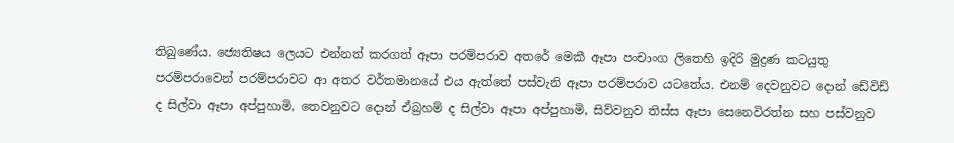තිබුණේය. ජ්‍යෙතිෂය ලෙයට එන්නත් කරගත් ඈපා පරම්පරාව අතරේ මෙකී ඈපා පංචාංග ලිතෙහි ඉදිරි මුද්‍රණ කටයුතු පරම්පරාවෙන් පරම්පරාවට ආ අතර වර්තමානයේ එය ඇත්තේ පස්වැනි ඈපා පරම්පරාව යටතේය. එනම් දෙවනුවට දොන් ඩේවිඩ් ද සිල්වා ඈපා අප්පුහාමි, තෙවනුවට දොන් ඒබ්‍රහම් ද සිල්වා ඈපා අප්පුහාමි, සිව්වනුව තිස්ස ඈපා සෙනෙවිරත්න සහ පස්වනුව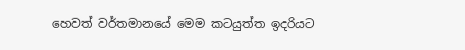හෙවත් වර්තමානයේ මෙම කටයුත්ත ඉදරියට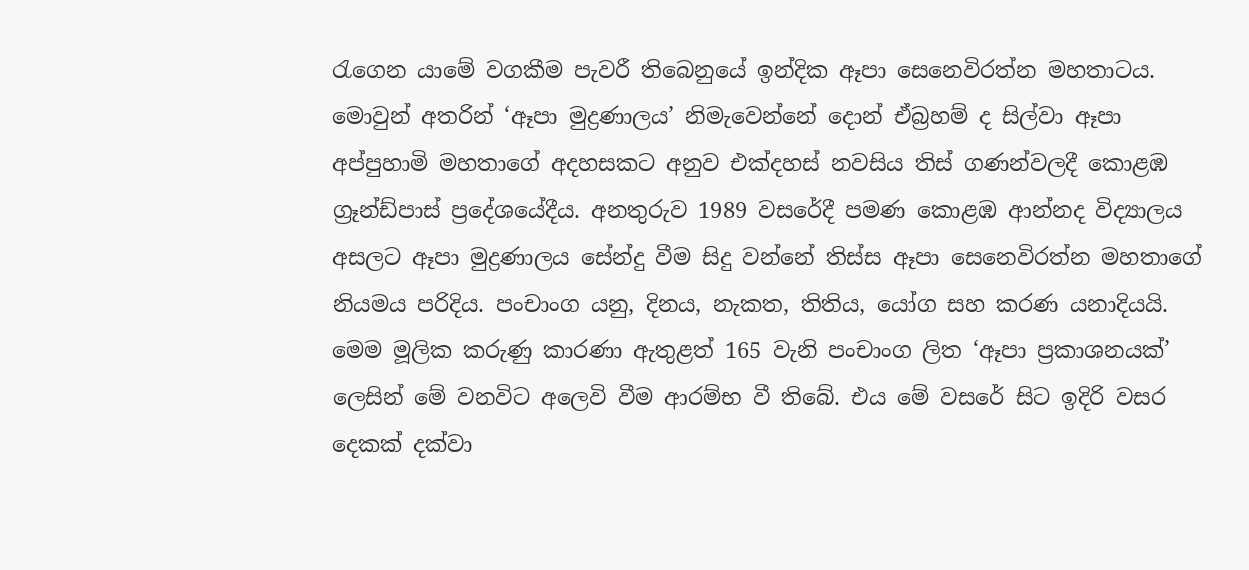රැගෙන යාමේ වගකීම පැවරී තිබෙනුයේ ඉන්දික ඈපා සෙනෙවිරත්න මහතාටය. මොවුන් අතරින් ‘ඈපා මුද්‍රණාලය’ නිමැවෙන්නේ දොන් ඒබ්‍රහම් ද සිල්වා ඈපා අප්පුහාමි මහතාගේ අදහසකට අනුව එක්දහස් නවසිය තිස් ගණන්වලදී කොළඹ ග්‍රෑන්ඩ්පාස් ප්‍රදේශයේදීය. අනතුරුව 1989 වසරේදී පමණ කොළඹ ආන්නද විද්‍යාලය අසලට ඈපා මුද්‍රණාලය සේන්දු වීම සිදු වන්නේ තිස්ස ඈපා සෙනෙවිරත්න මහතාගේ නියමය පරිදිය. පංචාංග යනු, දිනය, නැකත, තිතිය, යෝග සහ කරණ යනාදියයි. මෙම මූලික කරුණු කාරණා ඇතුළත් 165 වැනි පංචාංග ලිත ‘ඈපා ප්‍රකාශනයක්’ ලෙසින් මේ වනවිට අලෙවි වීම ආරම්භ වී තිබේ. එය මේ වසරේ සිට ඉදිරි වසර දෙකක් දක්වා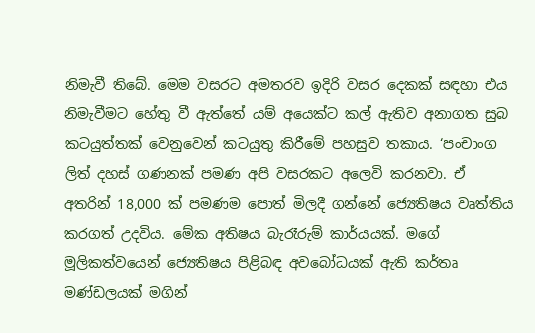නිමැවී තිබේ. මෙම වසරට අමතරව ඉදිරි වසර දෙකක් සඳහා එය නිමැවීමට හේතු වී ඇත්තේ යම් අයෙක්ට කල් ඇතිව අනාගත සුබ කටයුත්තක් වෙනුවෙන් කටයුතු කිරීමේ පහසුව තකාය. ‘පංචාංග ලිත් දහස් ගණනක් පමණ අපි වසරකට අලෙවි කරනවා. ඒ අතරින් 18,000 ක් පමණම පොත් මිලදී ගන්නේ ජ්‍යෙතිෂය වෘත්තිය කරගත් උදවිය. මේක අතිෂය බැරෑරුම් කාර්යයක්. මගේ මූලිකත්වයෙන් ජ්‍යෙතිෂය පිළිබඳ අවබෝධයක් ඇති කර්තෘ මණ්ඩලයක් මගින්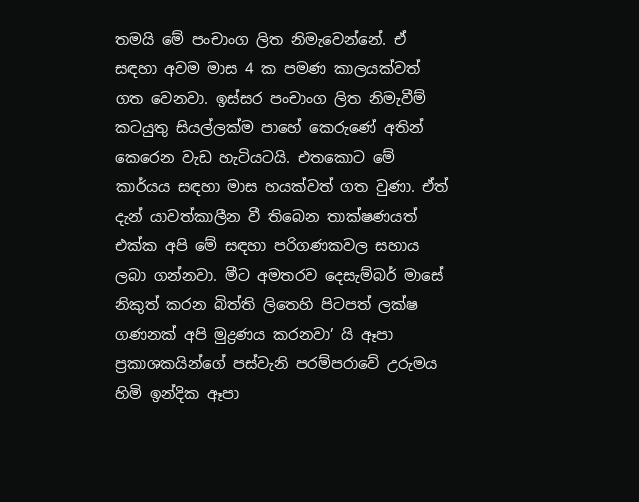තමයි මේ පංචාංග ලිත නිමැවෙන්නේ. ඒ සඳහා අවම මාස 4 ක පමණ කාලයක්වත් ගත වෙනවා. ඉස්සර පංචාංග ලිත නිමැවීම් කටයුතු සියල්ලක්ම පාහේ කෙරුණේ අතින් කෙරෙන වැඩ හැටියටයි. එතකොට මේ කාර්යය සඳහා මාස හයක්වත් ගත වුණා. ඒත් දැන් යාවත්කාලීන වී තිබෙන තාක්ෂණයත් එක්ක අපි මේ සඳහා පරිගණකවල සහාය ලබා ගන්නවා. මීට අමතරව දෙසැම්බර් මාසේ නිකුත් කරන බිත්ති ලිතෙහි පිටපත් ලක්ෂ ගණනක් අපි මුද්‍රණය කරනවා’ යි ඈපා ප්‍රකාශකයින්ගේ පස්වැනි පරම්පරාවේ උරුමය හිමි ඉන්දික ඈපා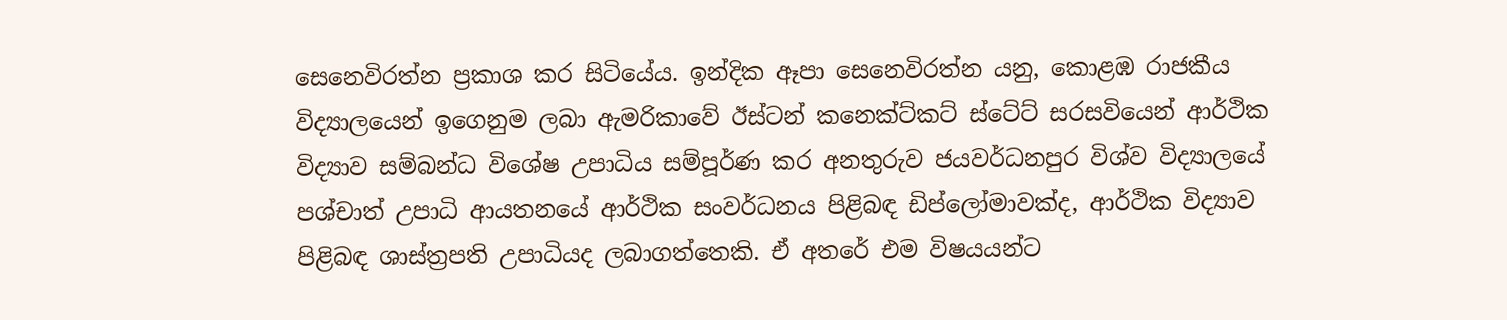සෙනෙවිරත්න ප්‍රකාශ කර සිටියේය. ඉන්දික ඈපා සෙනෙවිරත්න යනු, කොළඹ රාජකීය විද්‍යාලයෙන් ඉගෙනුම ලබා ඇමරිකාවේ ඊස්ටන් කනෙක්ට්කට් ස්ටේට් සරසවියෙන් ආර්ථික විද්‍යාව සම්බන්ධ විශේෂ උපාධිය සම්පූර්ණ කර අනතුරුව ජයවර්ධනපුර විශ්ව විද්‍යාලයේ පශ්චාත් උපාධි ආයතනයේ ආර්ථික සංවර්ධනය පිළිබඳ ඩිප්ලෝමාවක්ද, ආර්ථික විද්‍යාව පිළිබඳ ශාස්ත්‍රපති උපාධියද ලබාගත්තෙකි. ඒ අතරේ එම විෂයයන්ට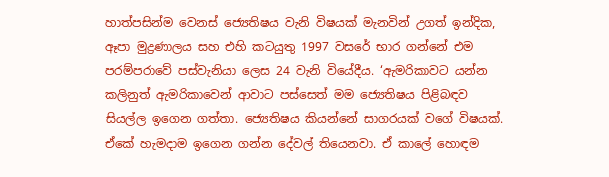හාත්පසින්ම වෙනස් ජ්‍යෙතිෂය වැනි විෂයක් මැනවින් උගත් ඉන්දික, ඈපා මුද්‍රණාලය සහ එහි කටයුතු 1997 වසරේ භාර ගන්නේ එම පරම්පරාවේ පස්වැනියා ලෙස 24 වැනි වියේදීය. ‘ඇමරිකාවට යන්න කලිනුත් ඇමරිකාවෙන් ආවාට පස්සෙත් මම ජ්‍යෙතිෂය පිළිබඳව සියල්ල ඉගෙන ගත්තා. ජ්‍යෙතිෂය කියන්නේ සාගරයක් වගේ විෂයක්. ඒකේ හැමදාම ඉගෙන ගන්න දේවල් තියෙනවා. ඒ කාලේ හොඳම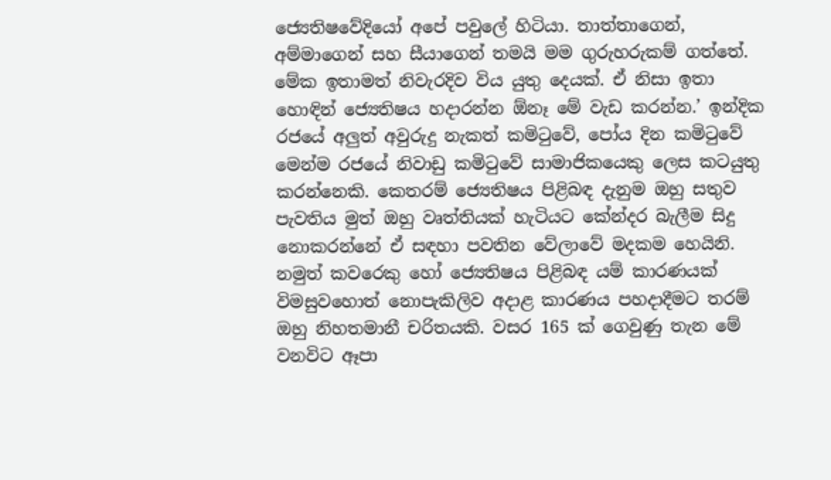ජ්‍යෙතිෂවේදියෝ අපේ පවුලේ හිටියා. තාත්තාගෙන්, අම්මාගෙන් සහ සීයාගෙන් තමයි මම ගුරුහරුකම් ගත්තේ. මේක ඉතාමත් නිවැරදිව විය යුතු දෙයක්. ඒ නිසා ඉතා හොඳින් ජ්‍යෙතිෂය හදාරන්න ඕනෑ මේ වැඩ කරන්න.’ ඉන්දික රජයේ අලුත් අවුරුදු නැකත් කමිටුවේ, පෝය දින කමිටුවේ මෙන්ම රජයේ නිවාඩු කමිටුවේ සාමාජිකයෙකු ලෙස කටයුතු කරන්නෙකි. කෙතරම් ජ්‍යෙතිෂය පිළිබඳ දැනුම ඔහු සතුව පැවතිය මුත් ඔහු වෘත්තියක් හැටියට කේන්දර බැලීම සිදු නොකරන්නේ ඒ සඳහා පවතින වේලාවේ මදකම හෙයිනි. නමුත් කවරෙකු හෝ ජ්‍යෙතිෂය පිළිබඳ යම් කාරණයක් විමසුවහොත් නොපැකිලිව අදාළ කාරණය පහදාදීමට තරම් ඔහු නිහතමානී චරිතයකි. වසර 165 ක් ගෙවුණු තැන මේ වනවිට ඈපා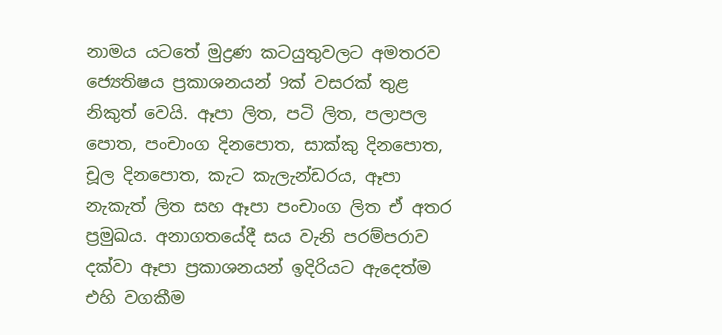නාමය යටතේ මුද්‍රණ කටයුතුවලට අමතරව ජ්‍යෙතිෂය ප්‍රකාශනයන් 9ක් වසරක් තුළ නිකුත් වෙයි. ඈපා ලිත, පටි ලිත, පලාපල පොත, පංචාංග දිනපොත, සාක්කු දිනපොත, චූල දිනපොත, කැට කැලැන්ඩරය, ඈපා නැකැත් ලිත සහ ඈපා පංචාංග ලිත ඒ අතර ප්‍රමුඛය. අනාගතයේදී සය වැනි පරම්පරාව දක්වා ඈපා ප්‍රකාශනයන් ඉදිරියට ඇදෙත්ම එහි වගකීම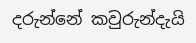දරුන්නේ කවුරුන්දැයි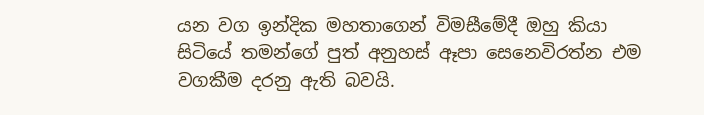යන වග ඉන්දික මහතාගෙන් විමසීමේදී ඔහු කියා සිටියේ තමන්ගේ පුත් අනුහස් ඈපා සෙනෙවිරත්න එම වගකීම දරනු ඇති බවයි.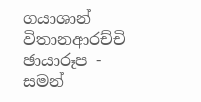ගයාශාන් විතානආරච්චි ඡායාරූප - සමන්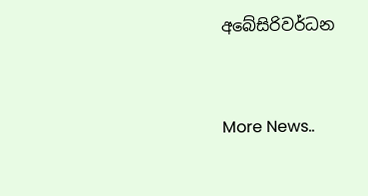අබේසිරිවර්ධන


More News..